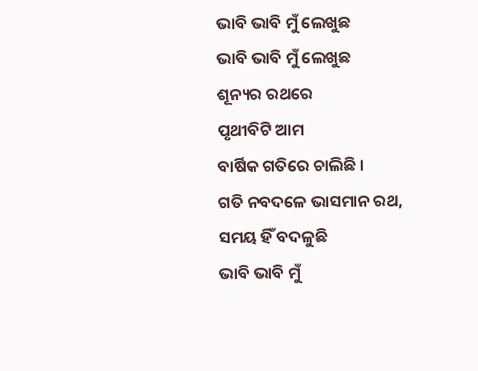ଭାବି ଭାବି ମୁଁ ଲେଖୁଛ
ଭାବି ଭାବି ମୁଁ ଲେଖୁଛ
ଶୂନ୍ୟର ରଥରେ
ପୃଥୀବିଟି ଆମ
ବାର୍ଷିକ ଗତିରେ ଚାଲିଛି ।
ଗତି ନବଦଳେ ଭାସମାନ ରଥ,
ସମୟ ହିଁ ବଦଳୁଛି
ଭାବି ଭାବି ମୁଁ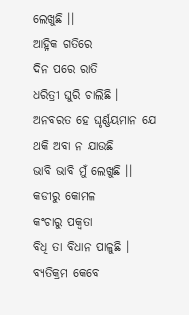ଲେଖୁଛି ।।
ଆହ୍ନିକ ଗତିରେ
ଦିନ ପରେ ରାତି
ଧରିତ୍ରୀ ଘୁରି ଚାଲିଛି ।
ଅନବରତ ହେ ଘୃର୍ଣ୍ଣୟମାନ ଯେ
ଥକି ଅବା ନ ଯାଉଛି
ଭାବି ଭାବି ମୁଁ ଲେଖୁଛି ।।
କଡୀରୁ କୋମଳ
କଂଚାରୁ ପକ୍ଵତା
ବିଧି ତା ବିଧାନ ପାଳୁଛି ।
ବ୍ୟତିକ୍ରମ କେବେ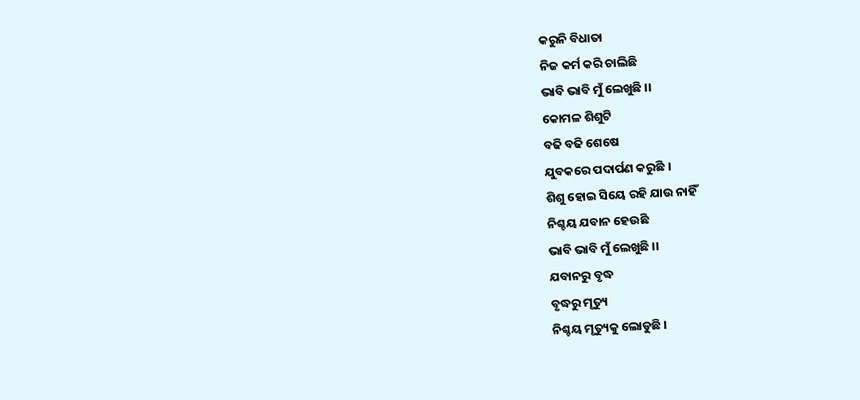କରୁନି ବିଧାତା
ନିଜ କର୍ମ କରି ଚାଲିଛି
ଭାବି ଭାବି ମୁଁ ଲେଖୁଛି ।।
କୋମଳ ଶିଶୁଟି
ବଢି ବଢି ଶେଷେ
ଯୁବକରେ ପଦାର୍ପଣ କରୁଛି ।
ଶିଶୁ ହୋଇ ସିୟେ ରହି ଯାଉ ନାହିଁ
ନିଶ୍ଚୟ ଯବାନ ହେଉଛି
ଭାବି ଭାବି ମୁଁ ଲେଖୁଛି ।।
ଯବାନରୁ ବୃଦ୍ଧ
ବୃଦ୍ଧରୁ ମୃତ୍ୟୁ
ନିଶ୍ଚୟ ମୃତ୍ୟୁକୁ ଲୋଡୁଛି ।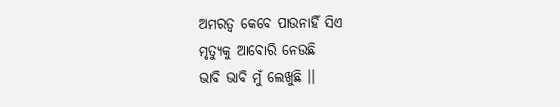ଅମରତ୍ୱ କେବେ ପାଉନାହିଁ ସିଏ
ମୃତ୍ୟୁକୁ ଆବୋରି ନେଉଛି
ଭାବି ଭାବି ମୁଁ ଲେଖୁଛି ।।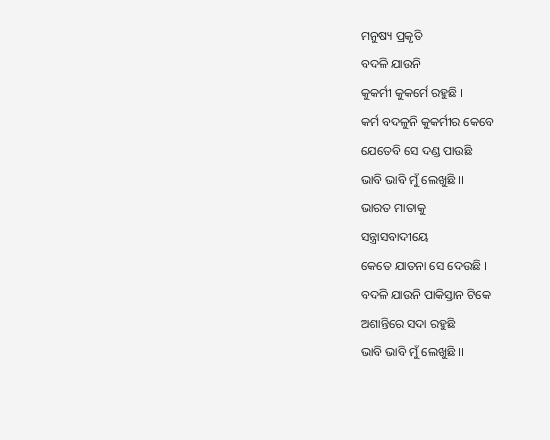ମନୁଷ୍ୟ ପ୍ରକୃତି
ବଦଳି ଯାଉନି
କୁକର୍ମୀ କୁକର୍ମେ ରହୁଛି ।
କର୍ମ ବଦଳୁନି କୁକର୍ମୀର କେବେ
ଯେତେବି ସେ ଦଣ୍ଡ ପାଉଛି
ଭାବି ଭାବି ମୁଁ ଲେଖୁଛି ।।
ଭାରତ ମାତାକୁ
ସନ୍ତ୍ରାସବାଦୀୟେ
କେତେ ଯାତନା ସେ ଦେଉଛି ।
ବଦଳି ଯାଉନି ପାକିସ୍ତାନ ଟିକେ
ଅଶାନ୍ତିରେ ସଦା ରହୁଛି
ଭାବି ଭାବି ମୁଁ ଲେଖୁଛି ।।